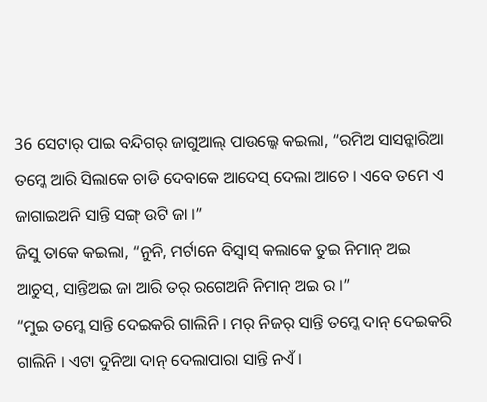36 ସେଟାର୍ ପାଇ ବନ୍ଦିଗର୍ ଜାଗୁଆଲ୍ ପାଉଲ୍କେ କଇଲା, “ରମିଅ ସାସନ୍କାରିଆ ତମ୍କେ ଆରି ସିଲାକେ ଚାଡି ଦେବାକେ ଆଦେସ୍ ଦେଲା ଆଚେ । ଏବେ ତମେ ଏ ଜାଗାଇଅନି ସାନ୍ତି ସଙ୍ଗ୍ ଉଟି ଜା ।”
ଜିସୁ ତାକେ କଇଲା, “ନୁନି, ମର୍ଟାନେ ବିସ୍ବାସ୍ କଲାକେ ତୁଇ ନିମାନ୍ ଅଇ ଆଚୁସ୍, ସାନ୍ତିଅଇ ଜା ଆରି ତର୍ ରଗେଅନି ନିମାନ୍ ଅଇ ର ।”
“ମୁଇ ତମ୍କେ ସାନ୍ତି ଦେଇକରି ଗାଲିନି । ମର୍ ନିଜର୍ ସାନ୍ତି ତମ୍କେ ଦାନ୍ ଦେଇକରି ଗାଲିନି । ଏଟା ଦୁନିଆ ଦାନ୍ ଦେଲାପାରା ସାନ୍ତି ନଏଁ ।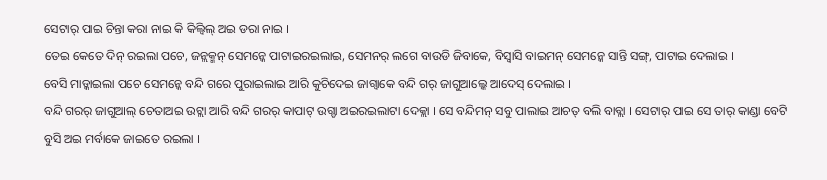ସେଟାର୍ ପାଇ ଚିନ୍ତା କରା ନାଇ କି କିଲ୍ବିଲ୍ ଅଇ ଡରା ନାଇ ।
ତେଇ କେତେ ଦିନ୍ ରଇଲା ପଚେ, ଜନ୍ଲକ୍ମନ୍ ସେମନ୍କେ ପାଟାଇରଇଲାଇ, ସେମନର୍ ଲଗେ ବାଉଡି ଜିବାକେ, ବିସ୍ବାସି ବାଇମନ୍ ସେମନ୍କେ ସାନ୍ତି ସଙ୍ଗ୍, ପାଟାଇ ଦେଲାଇ ।
ବେସି ମାଡ୍କାଇଲା ପଚେ ସେମନ୍କେ ବନ୍ଦି ଗରେ ପୁରାଇଲାଇ ଆରି କୁଚିଦେଇ ଜାଗ୍ବାକେ ବନ୍ଦି ଗର୍ ଜାଗୁଆଲ୍କେ ଆଦେସ୍ ଦେଲାଇ ।
ବନ୍ଦି ଗରର୍ ଜାଗୁଆଲ୍ ଚେତାଅଇ ଉଟ୍ଲା ଆରି ବନ୍ଦି ଗରର୍ କାପାଟ୍ ଉଗ୍ଡା ଅଇରଇଲାଟା ଦେକ୍ଲା । ସେ ବନ୍ଦିମନ୍ ସବୁ ପାଲାଇ ଆଚତ୍ ବଲି ବାବ୍ଲା । ସେଟାର୍ ପାଇ ସେ ତାର୍ କାଣ୍ଡା ବେଟି ବୁସି ଅଇ ମର୍ବାକେ ଜାଇତେ ରଇଲା ।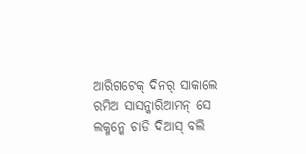ଆରିଗଟେକ୍ ଦିନର୍ ସାକାଲେ ରମିଅ ସାସନ୍କାରିଆମନ୍ ସେ ଲକ୍ମନ୍କେ ଚାଡି ଦିଆସ୍ ବଲି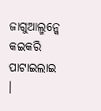ଜାଗୁଆଲ୍ମନ୍କେ କଇକରି ପାଟାଇଲାଇ ।